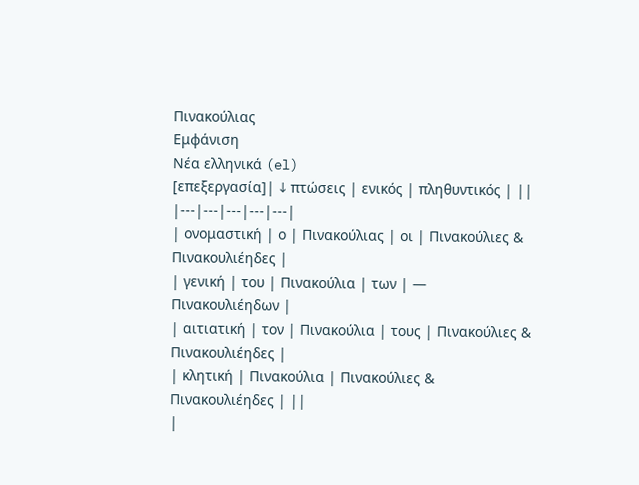Πινακούλιας
Εμφάνιση
Νέα ελληνικά (el)
[επεξεργασία]| ↓ πτώσεις | ενικός | πληθυντικός | ||
|---|---|---|---|---|
| ονομαστική | ο | Πινακούλιας | οι | Πινακούλιες & Πινακουλιέηδες |
| γενική | του | Πινακούλια | των | — Πινακουλιέηδων |
| αιτιατική | τον | Πινακούλια | τους | Πινακούλιες & Πινακουλιέηδες |
| κλητική | Πινακούλια | Πινακούλιες & Πινακουλιέηδες | ||
|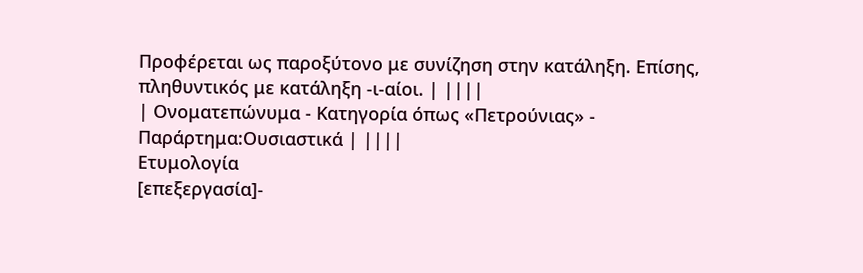Προφέρεται ως παροξύτονο με συνίζηση στην κατάληξη. Επίσης, πληθυντικός με κατάληξη -ι-αίοι. | ||||
| Ονοματεπώνυμα - Κατηγορία όπως «Πετρούνιας» - Παράρτημα:Ουσιαστικά | ||||
Ετυμολογία
[επεξεργασία]-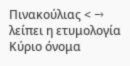Πινακούλιας < → λείπει η ετυμολογία
Κύριο όνομα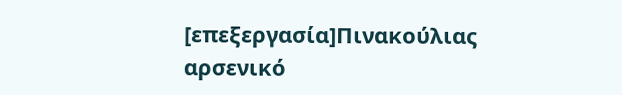[επεξεργασία]Πινακούλιας αρσενικό